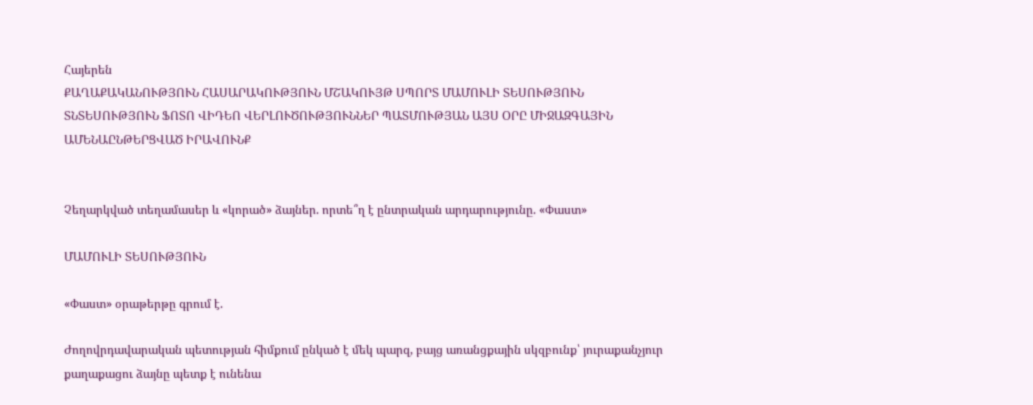Հայերեն
ՔԱՂԱՔԱԿԱՆՈՒԹՅՈՒՆ ՀԱՍԱՐԱԿՈՒԹՅՈՒՆ ՄՇԱԿՈՒՅԹ ՍՊՈՐՏ ՄԱՄՈՒԼԻ ՏԵՍՈՒԹՅՈՒՆ ՏՆՏԵՍՈՒԹՅՈՒՆ ՖՈՏՈ ՎԻԴԵՈ ՎԵՐԼՈՒԾՈՒԹՅՈՒՆՆԵՐ ՊԱՏՄՈՒԹՅԱՆ ԱՅՍ ՕՐԸ ՄԻՋԱԶԳԱՅԻՆ ԱՄԵՆԱԸՆԹԵՐՑՎԱԾ ԻՐԱՎՈՒՆՔ


Չեղարկված տեղամասեր և «կորած» ձայներ. որտե՞ղ է ընտրական արդարությունը. «Փաստ»

ՄԱՄՈՒԼԻ ՏԵՍՈՒԹՅՈՒՆ

«Փաստ» օրաթերթը գրում է.

Ժողովրդավարական պետության հիմքում ընկած է մեկ պարզ, բայց առանցքային սկզբունք՝ յուրաքանչյուր քաղաքացու ձայնը պետք է ունենա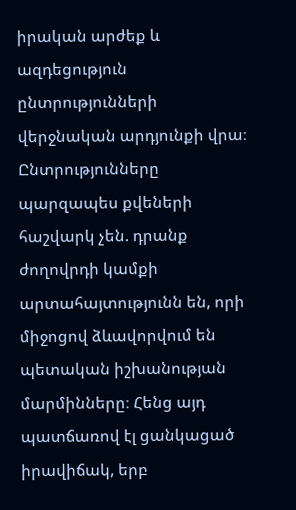իրական արժեք և ազդեցություն ընտրությունների վերջնական արդյունքի վրա։ Ընտրությունները պարզապես քվեների հաշվարկ չեն. դրանք ժողովրդի կամքի արտահայտությունն են, որի միջոցով ձևավորվում են պետական իշխանության մարմինները։ Հենց այդ պատճառով էլ ցանկացած իրավիճակ, երբ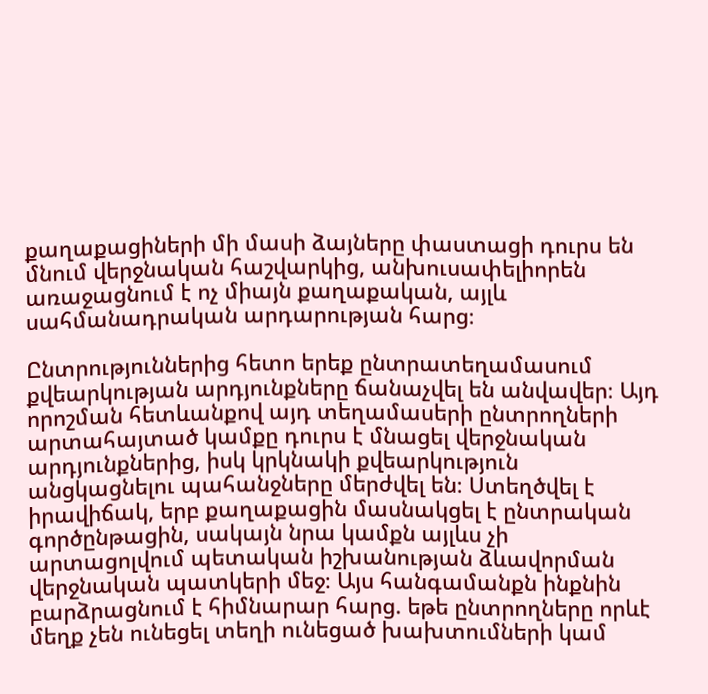քաղաքացիների մի մասի ձայները փաստացի դուրս են մնում վերջնական հաշվարկից, անխուսափելիորեն առաջացնում է ոչ միայն քաղաքական, այլև սահմանադրական արդարության հարց։

Ընտրություններից հետո երեք ընտրատեղամասում քվեարկության արդյունքները ճանաչվել են անվավեր։ Այդ որոշման հետևանքով այդ տեղամասերի ընտրողների արտահայտած կամքը դուրս է մնացել վերջնական արդյունքներից, իսկ կրկնակի քվեարկություն անցկացնելու պահանջները մերժվել են։ Ստեղծվել է իրավիճակ, երբ քաղաքացին մասնակցել է ընտրական գործընթացին, սակայն նրա կամքն այլևս չի արտացոլվում պետական իշխանության ձևավորման վերջնական պատկերի մեջ։ Այս հանգամանքն ինքնին բարձրացնում է հիմնարար հարց. եթե ընտրողները որևէ մեղք չեն ունեցել տեղի ունեցած խախտումների կամ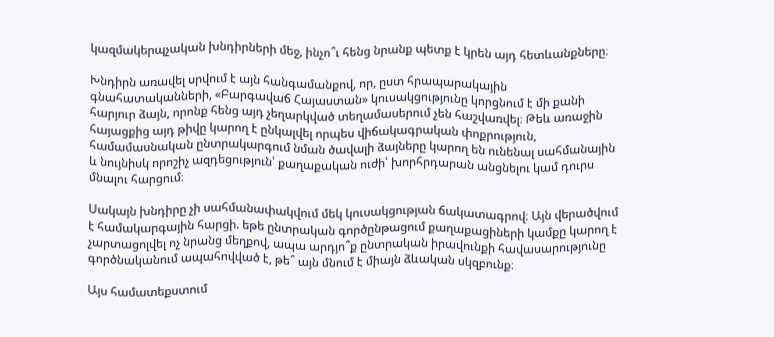կազմակերպչական խնդիրների մեջ, ինչո՞ւ հենց նրանք պետք է կրեն այդ հետևանքները։

Խնդիրն առավել սրվում է այն հանգամանքով, որ, ըստ հրապարակային գնահատականների, «Բարգավաճ Հայաստան» կուսակցությունը կորցնում է մի քանի հարյուր ձայն, որոնք հենց այդ չեղարկված տեղամասերում չեն հաշվառվել։ Թեև առաջին հայացքից այդ թիվը կարող է ընկալվել որպես վիճակագրական փոքրություն, համամասնական ընտրակարգում նման ծավալի ձայները կարող են ունենալ սահմանային և նույնիսկ որոշիչ ազդեցություն՝ քաղաքական ուժի՝ խորհրդարան անցնելու կամ դուրս մնալու հարցում։

Սակայն խնդիրը չի սահմանափակվում մեկ կուսակցության ճակատագրով։ Այն վերածվում է համակարգային հարցի. եթե ընտրական գործընթացում քաղաքացիների կամքը կարող է չարտացոլվել ոչ նրանց մեղքով, ապա արդյո՞ք ընտրական իրավունքի հավասարությունը գործնականում ապահովված է, թե՞ այն մնում է միայն ձևական սկզբունք։

Այս համատեքստում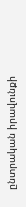ընտրական իրավունքի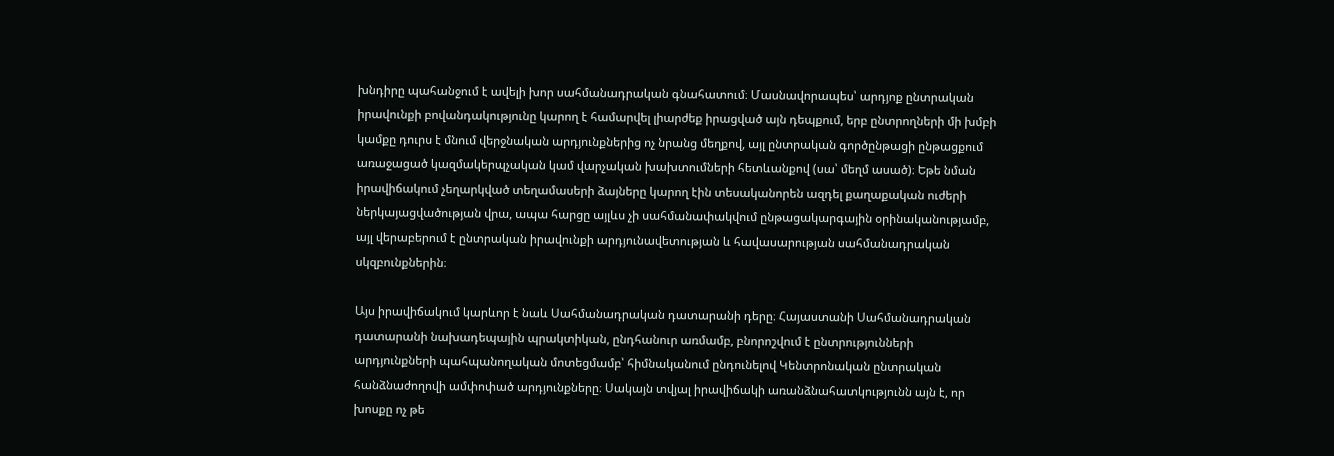խնդիրը պահանջում է ավելի խոր սահմանադրական գնահատում։ Մասնավորապես՝ արդյոք ընտրական իրավունքի բովանդակությունը կարող է համարվել լիարժեք իրացված այն դեպքում, երբ ընտրողների մի խմբի կամքը դուրս է մնում վերջնական արդյունքներից ոչ նրանց մեղքով, այլ ընտրական գործընթացի ընթացքում առաջացած կազմակերպչական կամ վարչական խախտումների հետևանքով (սա՝ մեղմ ասած)։ Եթե նման իրավիճակում չեղարկված տեղամասերի ձայները կարող էին տեսականորեն ազդել քաղաքական ուժերի ներկայացվածության վրա, ապա հարցը այլևս չի սահմանափակվում ընթացակարգային օրինականությամբ, այլ վերաբերում է ընտրական իրավունքի արդյունավետության և հավասարության սահմանադրական սկզբունքներին։

Այս իրավիճակում կարևոր է նաև Սահմանադրական դատարանի դերը։ Հայաստանի Սահմանադրական դատարանի նախադեպային պրակտիկան, ընդհանուր առմամբ, բնորոշվում է ընտրությունների արդյունքների պահպանողական մոտեցմամբ՝ հիմնականում ընդունելով Կենտրոնական ընտրական հանձնաժողովի ամփոփած արդյունքները։ Սակայն տվյալ իրավիճակի առանձնահատկությունն այն է, որ խոսքը ոչ թե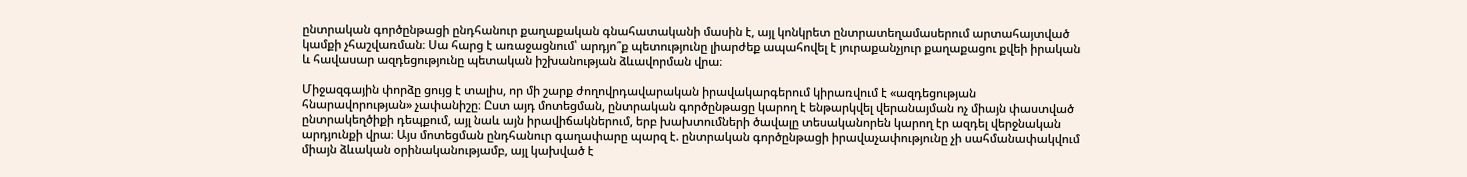ընտրական գործընթացի ընդհանուր քաղաքական գնահատականի մասին է, այլ կոնկրետ ընտրատեղամասերում արտահայտված կամքի չհաշվառման։ Սա հարց է առաջացնում՝ արդյո՞ք պետությունը լիարժեք ապահովել է յուրաքանչյուր քաղաքացու քվեի իրական և հավասար ազդեցությունը պետական իշխանության ձևավորման վրա։

Միջազգային փորձը ցույց է տալիս, որ մի շարք ժողովրդավարական իրավակարգերում կիրառվում է «ազդեցության հնարավորության» չափանիշը։ Ըստ այդ մոտեցման, ընտրական գործընթացը կարող է ենթարկվել վերանայման ոչ միայն փաստված ընտրակեղծիքի դեպքում, այլ նաև այն իրավիճակներում, երբ խախտումների ծավալը տեսականորեն կարող էր ազդել վերջնական արդյունքի վրա։ Այս մոտեցման ընդհանուր գաղափարը պարզ է. ընտրական գործընթացի իրավաչափությունը չի սահմանափակվում միայն ձևական օրինականությամբ, այլ կախված է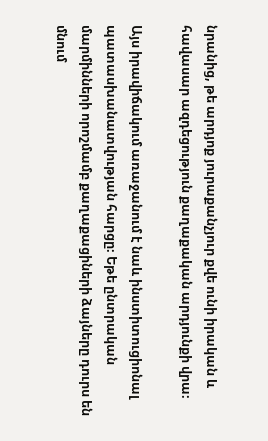նրանից, թե արդյոք յուրաքանչյուր քվե ունի իրական և հավասար ազդեցություն քաղաքական արդյունքի վրա։

Այս իրավիճակում առաջանում է նաև ինստիտուցիոնալ պատասխանատվության հարցը։ Եթե ընտրական մարմինների որոշմամբ քաղաքացիների ձայները դուրս են մնում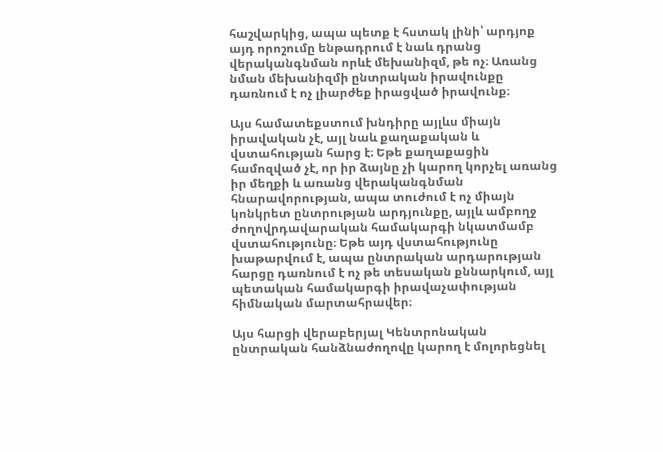հաշվարկից, ապա պետք է հստակ լինի՝ արդյոք այդ որոշումը ենթադրում է նաև դրանց վերականգնման որևէ մեխանիզմ, թե ոչ։ Առանց նման մեխանիզմի ընտրական իրավունքը դառնում է ոչ լիարժեք իրացված իրավունք։

Այս համատեքստում խնդիրը այլևս միայն իրավական չէ, այլ նաև քաղաքական և վստահության հարց է։ Եթե քաղաքացին համոզված չէ, որ իր ձայնը չի կարող կորչել առանց իր մեղքի և առանց վերականգնման հնարավորության, ապա տուժում է ոչ միայն կոնկրետ ընտրության արդյունքը, այլև ամբողջ ժողովրդավարական համակարգի նկատմամբ վստահությունը։ Եթե այդ վստահությունը խաթարվում է, ապա ընտրական արդարության հարցը դառնում է ոչ թե տեսական քննարկում, այլ պետական համակարգի իրավաչափության հիմնական մարտահրավեր։

Այս հարցի վերաբերյալ Կենտրոնական ընտրական հանձնաժողովը կարող է մոլորեցնել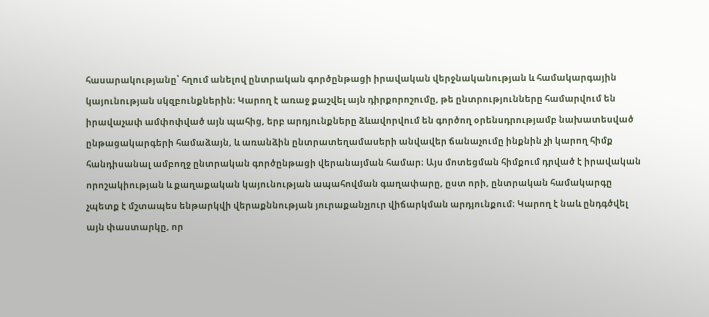հասարակությանը՝ հղում անելով ընտրական գործընթացի իրավական վերջնականության և համակարգային կայունության սկզբունքներին։ Կարող է առաջ քաշվել այն դիրքորոշումը, թե ընտրությունները համարվում են իրավաչափ ամփոփված այն պահից, երբ արդյունքները ձևավորվում են գործող օրենսդրությամբ նախատեսված ընթացակարգերի համաձայն, և առանձին ընտրատեղամասերի անվավեր ճանաչումը ինքնին չի կարող հիմք հանդիսանալ ամբողջ ընտրական գործընթացի վերանայման համար։ Այս մոտեցման հիմքում դրված է իրավական որոշակիության և քաղաքական կայունության ապահովման գաղափարը, ըստ որի, ընտրական համակարգը չպետք է մշտապես ենթարկվի վերաքննության յուրաքանչյուր վիճարկման արդյունքում։ Կարող է նաև ընդգծվել այն փաստարկը, որ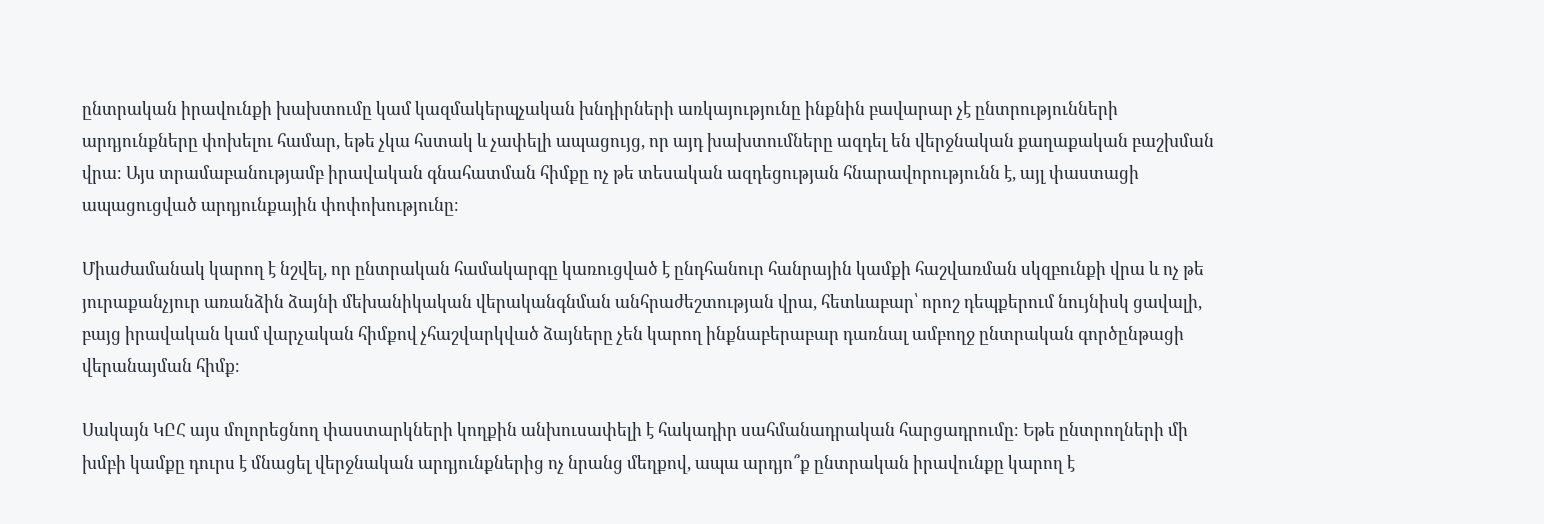ընտրական իրավունքի խախտումը կամ կազմակերպչական խնդիրների առկայությունը ինքնին բավարար չէ ընտրությունների արդյունքները փոխելու համար, եթե չկա հստակ և չափելի ապացույց, որ այդ խախտումները ազդել են վերջնական քաղաքական բաշխման վրա։ Այս տրամաբանությամբ իրավական գնահատման հիմքը ոչ թե տեսական ազդեցության հնարավորությունն է, այլ փաստացի ապացուցված արդյունքային փոփոխությունը։

Միաժամանակ կարող է նշվել, որ ընտրական համակարգը կառուցված է ընդհանուր հանրային կամքի հաշվառման սկզբունքի վրա և ոչ թե յուրաքանչյուր առանձին ձայնի մեխանիկական վերականգնման անհրաժեշտության վրա, հետևաբար՝ որոշ դեպքերում նույնիսկ ցավալի, բայց իրավական կամ վարչական հիմքով չհաշվարկված ձայները չեն կարող ինքնաբերաբար դառնալ ամբողջ ընտրական գործընթացի վերանայման հիմք։

Սակայն ԿԸՀ այս մոլորեցնող փաստարկների կողքին անխուսափելի է հակադիր սահմանադրական հարցադրումը։ Եթե ընտրողների մի խմբի կամքը դուրս է մնացել վերջնական արդյունքներից ոչ նրանց մեղքով, ապա արդյո՞ք ընտրական իրավունքը կարող է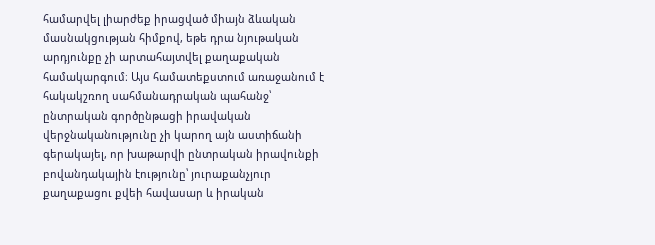համարվել լիարժեք իրացված միայն ձևական մասնակցության հիմքով, եթե դրա նյութական արդյունքը չի արտահայտվել քաղաքական համակարգում։ Այս համատեքստում առաջանում է հակակշռող սահմանադրական պահանջ՝ ընտրական գործընթացի իրավական վերջնականությունը չի կարող այն աստիճանի գերակայել, որ խաթարվի ընտրական իրավունքի բովանդակային էությունը՝ յուրաքանչյուր քաղաքացու քվեի հավասար և իրական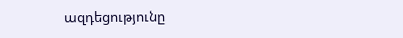ազդեցությունը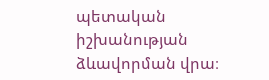պետական իշխանության ձևավորման վրա։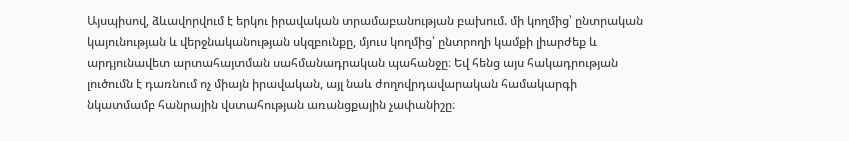Այսպիսով, ձևավորվում է երկու իրավական տրամաբանության բախում. մի կողմից՝ ընտրական կայունության և վերջնականության սկզբունքը, մյուս կողմից՝ ընտրողի կամքի լիարժեք և արդյունավետ արտահայտման սահմանադրական պահանջը։ Եվ հենց այս հակադրության լուծումն է դառնում ոչ միայն իրավական, այլ նաև ժողովրդավարական համակարգի նկատմամբ հանրային վստահության առանցքային չափանիշը։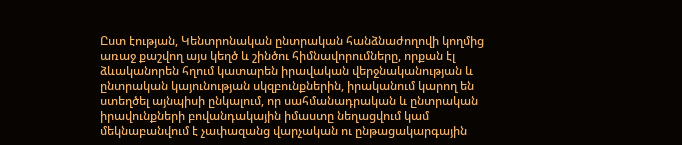Ըստ էության, Կենտրոնական ընտրական հանձնաժողովի կողմից առաջ քաշվող այս կեղծ և շինծու հիմնավորումները, որքան էլ ձևականորեն հղում կատարեն իրավական վերջնականության և ընտրական կայունության սկզբունքներին, իրականում կարող են ստեղծել այնպիսի ընկալում, որ սահմանադրական և ընտրական իրավունքների բովանդակային իմաստը նեղացվում կամ մեկնաբանվում է չափազանց վարչական ու ընթացակարգային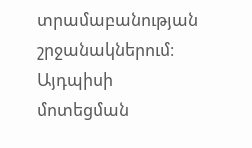տրամաբանության շրջանակներում։ Այդպիսի մոտեցման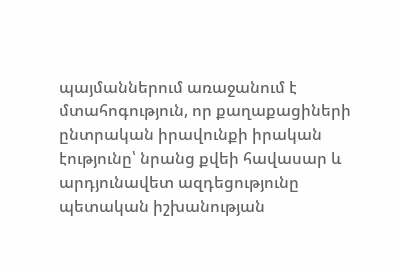պայմաններում առաջանում է մտահոգություն, որ քաղաքացիների ընտրական իրավունքի իրական էությունը՝ նրանց քվեի հավասար և արդյունավետ ազդեցությունը պետական իշխանության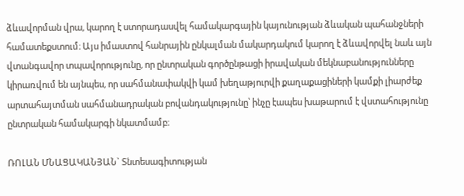ձևավորման վրա, կարող է ստորադասվել համակարգային կայունության ձևական պահանջների համատեքստում։ Այս իմաստով հանրային ընկալման մակարդակում կարող է ձևավորվել նաև այն վտանգավոր տպավորությունը, որ ընտրական գործընթացի իրավական մեկնաբանությունները կիրառվում են այնպես, որ սահմանափակվի կամ խեղաթյուրվի քաղաքացիների կամքի լիարժեք արտահայտման սահմանադրական բովանդակությունը՝ ինչը էապես խաթարում է վստահությունը ընտրական համակարգի նկատմամբ։

ՌՈԼԱՆ ՄՆԱՑԱԿԱՆՅԱՆ` Տնտեսագիտության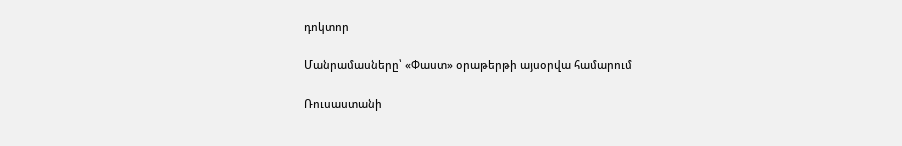դոկտոր

Մանրամասները՝ «Փաստ» օրաթերթի այսօրվա համարում

Ռուսաստանի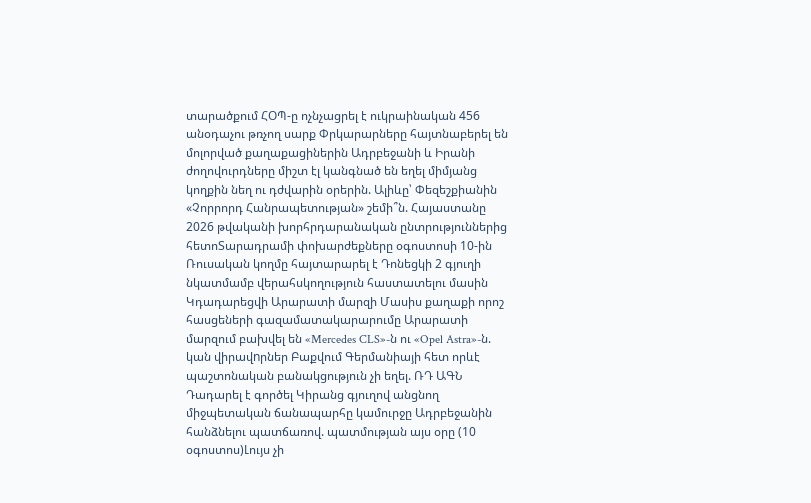տարածքում ՀՕՊ-ը ոչնչացրել է ուկրաինական 456 անօդաչու թռչող սարք Փրկարարները հայտնաբերել են մոլորված քաղաքացիներին Ադրբեջանի և Իրանի ժողովուրդները միշտ էլ կանգնած են եղել միմյանց կողքին նեղ ու դժվարին օրերին. Ալիևը՝ Փեզեշքիանին «Չորրորդ Հանրապետության» շեմի՞ն. Հայաստանը 2026 թվականի խորհրդարանական ընտրություններից հետոՏարադրամի փոխարժեքները օգոստոսի 10-ին Ռուսական կողմը հայտարարել է Դոնեցկի 2 գյուղի նկատմամբ վերահսկողություն հաստատելու մասին Կդադարեցվի Արարատի մարզի Մասիս քաղաքի որոշ հասցեների գազամատակարարումը Արարատի մարզում բախվել են «Mercedes CLS»-ն ու «Opel Astra»-ն. կան վիրավnրներ Բաքվում Գերմանիայի հետ որևէ պաշտոնական բանակցություն չի եղել. ՌԴ ԱԳՆ Դադարել է գործել Կիրանց գյուղով անցնող միջպետական ճանապարհը կամուրջը Ադրբեջանին հանձնելու պատճառով. պատմության այս օրը (10 օգոստոս)Լույս չի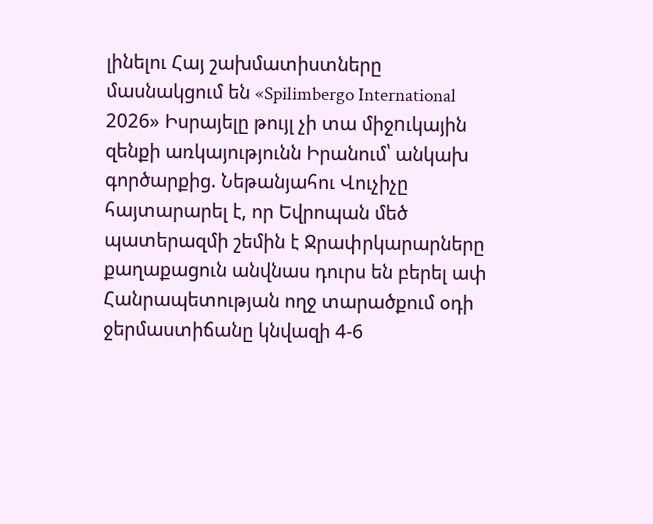լինելու Հայ շախմատիստները մասնակցում են «Spilimbergo International 2026» Իսրայելը թույլ չի տա միջnւկային զենքի առկայությունն Իրանում՝ անկախ գործարքից. Նեթանյահու Վուչիչը հայտարարել է, որ Եվրոպան մեծ պատերազմի շեմին է Ջրափրկարարները քաղաքացուն անվնաս դուրս են բերել ափ Հանրապետության ողջ տարածքում օդի ջերմաստիճանը կնվազի 4-6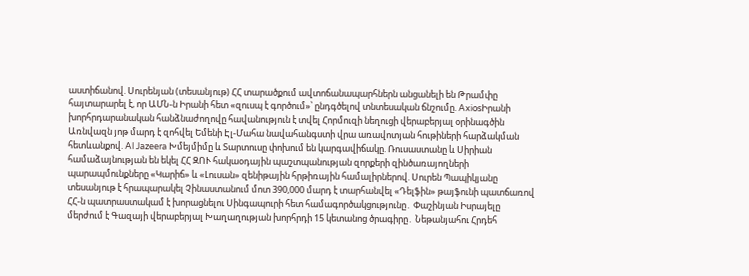աստիճանով. Սուրենյան (տեսանյութ) ՀՀ տարածքում ավտոճանապարհներն անցանելի են Թրամփը հայտարարել է, որ ԱՄՆ-ն Իրանի հետ «զուսպ է գործում»՝ ընդգծելով տնտեսական ճնշումը. AxiosԻրանի խորհրդարանական հանձնաժողովը հավանություն է տվել Հորմուզի նեղուցի վերաբերյալ օրինագծին Առնվազն յոթ մարդ է զոհվել Եմենի Էլ-Մահա նավահանգստի վրա առավոտյան հութիների հարձակման հետևանքով. Al Jazeera Խմեյմիմը և Տարտուսը փոխում են կարգավիճակը. Ռուսաստանը և Սիրիան համաձայնության են եկել ՀՀ ԶՈՒ հակաօդային պաշտպանության զորքերի զինծառայողների պարապմունքները «Կարիճ» և «Լուսան» զենիթային հրթիռային համալիրներով. Սուրեն Պապիկյանը տեսանյութ է հրապարակել Չինաստանում մոտ 390,000 մարդ է տարհանվել «Դելֆին» թայֆունի պատճառով ՀՀ-ն պատրաստակամ է խորացնելու Սինգապուրի հետ համագործակցությունը․ Փաշինյան Իսրայելը մերժում է Գազայի վերաբերյալ Խաղաղության խորհրդի 15 կետանոց ծրագիրը․ Նեթանյահու Հրդեհ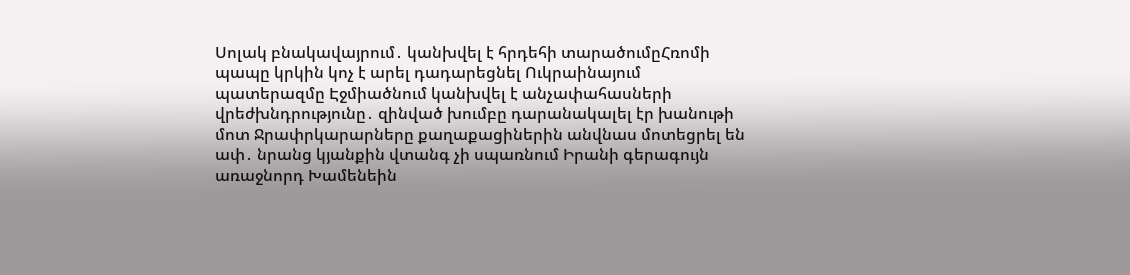Սոլակ բնակավայրում․ կանխվել է հրդեհի տարածումըՀռոմի պապը կրկին կոչ է արել դադարեցնել Ուկրաինայում պատերազմը Էջմիածնում կանխվել է անչափահասների վրեժխնդրությունը․ զինված խումբը դարանակալել էր խանութի մոտ Ջրափրկարարները քաղաքացիներին անվնաս մոտեցրել են ափ․ նրանց կյանքին վտանգ չի սպառնում Իրանի գերագույն առաջնորդ Խամենեին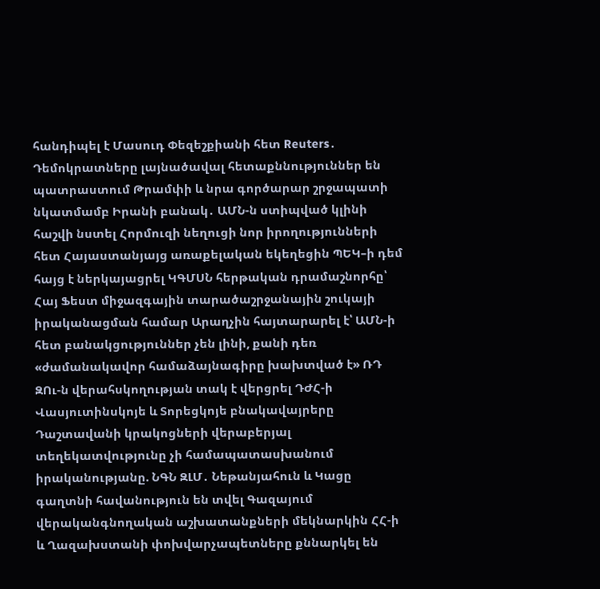հանդիպել է Մասուդ Փեզեշքիանի հետ Reuters․ Դեմոկրատները լայնածավալ հետաքննություններ են պատրաստում Թրամփի և նրա գործարար շրջապատի նկատմամբ Իրանի բանակ․ ԱՄՆ-ն ստիպված կլինի հաշվի նստել Հորմուզի նեղուցի նոր իրողությունների հետ Հայաստանյայց առաքելական եկեղեցին ՊԵԿ–ի դեմ հայց է ներկայացրել ԿԳՄՍՆ հերթական դրամաշնորհը՝ Հայ Ֆեստ միջազգային տարածաշրջանային շուկայի իրականացման համար Արաղչին հայտարարել է՝ ԱՄՆ-ի հետ բանակցություններ չեն լինի, քանի դեռ «ժամանակավոր համաձայնագիրը խախտված է» ՌԴ ԶՈւ-ն վերահսկողության տակ է վերցրել ԴԺՀ-ի Վասյուտինսկոյե և Տորեցկոյե բնակավայրերը Դաշտավանի կրակոցների վերաբերյալ տեղեկատվությունը չի համապատասխանում իրականությանը. ՆԳՆ ԶԼՄ․ Նեթանյահուն և Կացը գաղտնի հավանություն են տվել Գազայում վերականգնողական աշխատանքների մեկնարկին ՀՀ-ի և Ղազախստանի փոխվարչապետները քննարկել են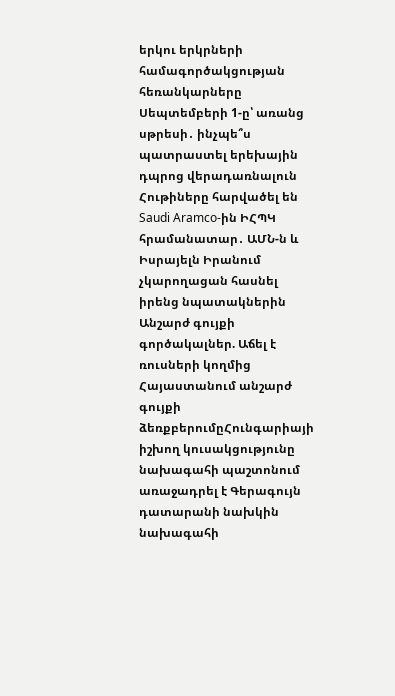երկու երկրների համագործակցության հեռանկարները Սեպտեմբերի 1-ը՝ առանց սթրեսի․ ինչպե՞ս պատրաստել երեխային դպրոց վերադառնալուն Հութիները հարվածել են Saudi Aramco-ին ԻՀՊԿ հրամանատար․ ԱՄՆ-ն և Իսրայելն Իրանում չկարողացան հասնել իրենց նպատակներին Անշարժ գույքի գործակալներ. Աճել է ռուսների կողմից Հայաստանում անշարժ գույքի ձեռքբերումըՀունգարիայի իշխող կուսակցությունը նախագահի պաշտոնում առաջադրել է Գերագույն դատարանի նախկին նախագահի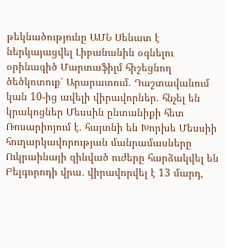թեկնածությունը ԱՄՆ Սենատ է ներկայացվել Լիբանանին օգնելու օրինագիծ Մարտաֆիլմ հիշեցնող ծեծկռտուք՝ Արարատում. Դաշտավանում կան 10-ից ավելի վիրավորներ. հնչել են կրակոցներ Մեսսին ընտանիքի հետ Ռոսարիոյում է. հայտնի են Խորխե Մեսսիի հուղարկավորության մանրամասները Ուկրաինայի զինված ուժերը հարձակվել են Բելգորոդի վրա․ վիրավորվել է 13 մարդ,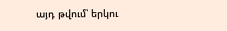այդ թվում՝ երկու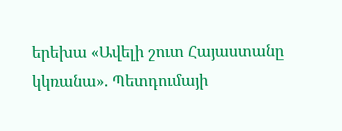երեխա «Ավելի շուտ Հայաստանը կկռանա». Պետդումայի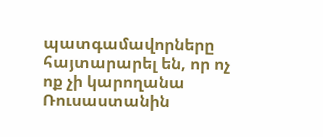պատգամավորները հայտարարել են, որ ոչ ոք չի կարողանա Ռուսաստանին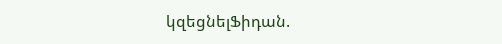կզեցնելՖիդան.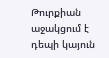Թուրքիան աջակցում է դեպի կայուն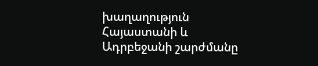խաղաղություն Հայաստանի և Ադրբեջանի շարժմանը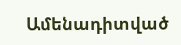Ամենադիտված